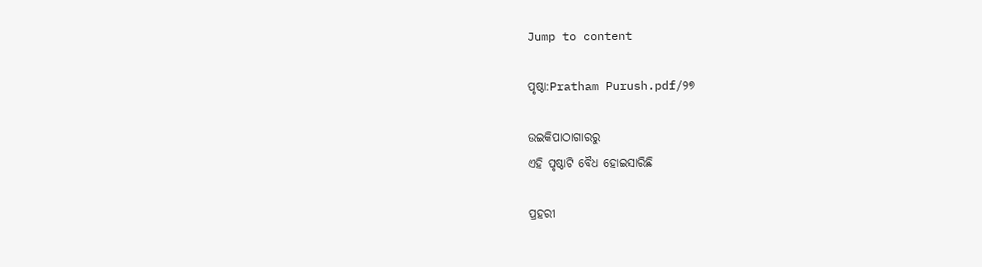Jump to content

ପୃଷ୍ଠା:Pratham Purush.pdf/୨୭

ଉଇକିପାଠାଗାର‌ରୁ
ଏହି ପୃଷ୍ଠାଟି ବୈଧ ହୋଇସାରିଛି

ପ୍ରହରୀ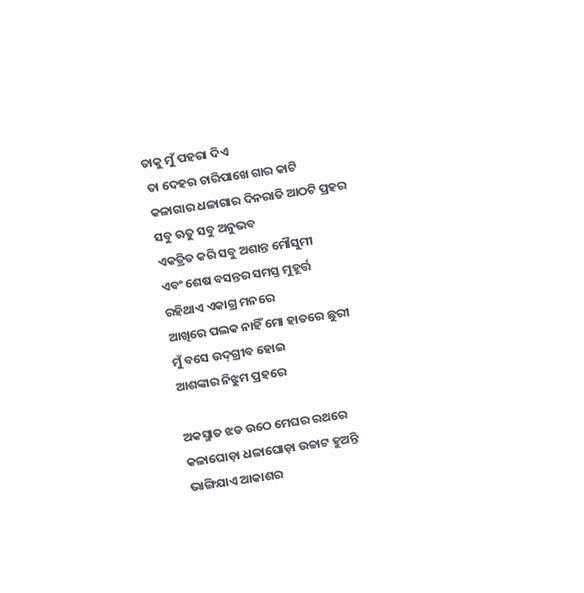ତାକୁ ମୁଁ ପହରା ଦିଏ
 ତା ଦେହର ଚାରିପାଖେ ଗାର କାଟି
 କଳାଗାର ଧଳାଗାର ଦିନରାତି ଆଠଟି ପ୍ରହର
 ସବୁ ଋତୁ ସବୁ ଅନୁଭବ
 ଏକତ୍ରିତ କରି ସବୁ ଅଶାନ୍ତ ମୌସୁମୀ
 ଏବଂ ଶେଷ ବସନ୍ତର ସମସ୍ତ ମୁହୂର୍ତ୍ତ
 ରହିଥାଏ ଏକାଗ୍ର ମନରେ
 ଆଖିରେ ପଲକ ନାହିଁ ମୋ ହାତରେ ଛୁରୀ
 ମୁଁ ବସେ ଉଦ୍‌ଗ୍ରୀବ ହୋଇ
 ଆଶଙ୍କାର ନିଝୁମ ପ୍ରହରେ

 ଅକସ୍ମାତ ଝଡ ଉଠେ ମେଘର ରଥରେ
 କଳାଘୋଡ଼ା ଧଳାଘୋଡ଼ା ଉଚ୍ଚାଟ ହୁଅନ୍ତି
 ଭାଙ୍ଗିଯାଏ ଆକାଶର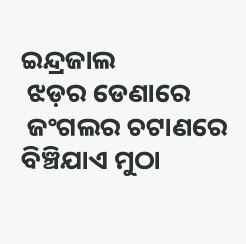ଇନ୍ଦ୍ରଜାଲ
 ଝଡ଼ର ଡେଣାରେ
 ଜଂଗଲର ଚଟାଣରେ ବିଞ୍ଚିଯାଏ ମୁଠା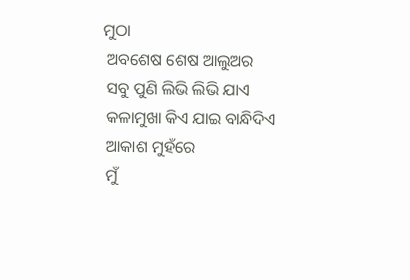ମୁଠା
 ଅବଶେଷ ଶେଷ ଆଲୁଅର
 ସବୁ ପୁଣି ଲିଭି ଲିଭି ଯାଏ
 କଳାମୁଖା କିଏ ଯାଇ ବାନ୍ଧିଦିଏ
 ଆକାଶ ମୁହଁରେ
 ମୁଁ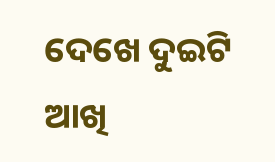ଦେଖେ ଦୁଇଟି ଆଖି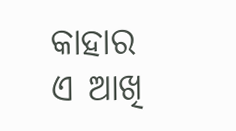କାହାର ଏ ଆଖି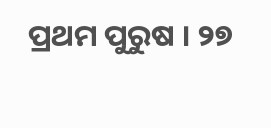ପ୍ରଥମ ପୁରୁଷ । ୨୭